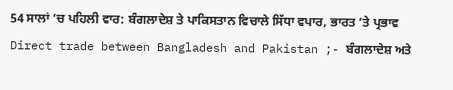54 ਸਾਲਾਂ ‘ਚ ਪਹਿਲੀ ਵਾਰ: ਬੰਗਲਾਦੇਸ਼ ਤੇ ਪਾਕਿਸਤਾਨ ਵਿਚਾਲੇ ਸਿੱਧਾ ਵਪਾਰ, ਭਾਰਤ ‘ਤੇ ਪ੍ਰਭਾਵ
Direct trade between Bangladesh and Pakistan ;- ਬੰਗਲਾਦੇਸ਼ ਅਤੇ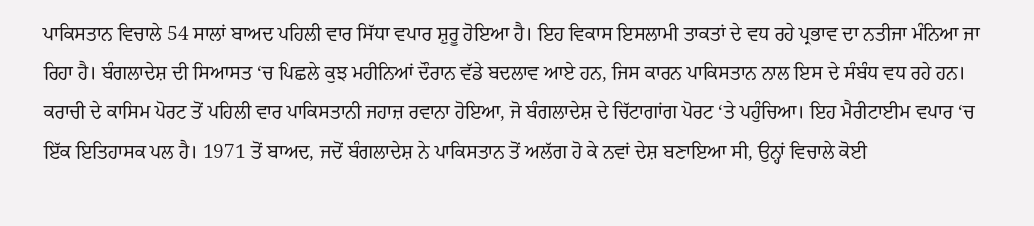ਪਾਕਿਸਤਾਨ ਵਿਚਾਲੇ 54 ਸਾਲਾਂ ਬਾਅਦ ਪਹਿਲੀ ਵਾਰ ਸਿੱਧਾ ਵਪਾਰ ਸ਼ੁਰੂ ਹੋਇਆ ਹੈ। ਇਹ ਵਿਕਾਸ ਇਸਲਾਮੀ ਤਾਕਤਾਂ ਦੇ ਵਧ ਰਹੇ ਪ੍ਰਭਾਵ ਦਾ ਨਤੀਜਾ ਮੰਨਿਆ ਜਾ ਰਿਹਾ ਹੈ। ਬੰਗਲਾਦੇਸ਼ ਦੀ ਸਿਆਸਤ ‘ਚ ਪਿਛਲੇ ਕੁਝ ਮਹੀਨਿਆਂ ਦੌਰਾਨ ਵੱਡੇ ਬਦਲਾਵ ਆਏ ਹਨ, ਜਿਸ ਕਾਰਨ ਪਾਕਿਸਤਾਨ ਨਾਲ ਇਸ ਦੇ ਸੰਬੰਧ ਵਧ ਰਹੇ ਹਨ।
ਕਰਾਚੀ ਦੇ ਕਾਸਿਮ ਪੋਰਟ ਤੋਂ ਪਹਿਲੀ ਵਾਰ ਪਾਕਿਸਤਾਨੀ ਜਹਾਜ਼ ਰਵਾਨਾ ਹੋਇਆ, ਜੋ ਬੰਗਲਾਦੇਸ਼ ਦੇ ਚਿੱਟਾਗਾਂਗ ਪੋਰਟ ‘ਤੇ ਪਹੁੰਚਿਆ। ਇਹ ਮੈਰੀਟਾਈਮ ਵਪਾਰ ‘ਚ ਇੱਕ ਇਤਿਹਾਸਕ ਪਲ ਹੈ। 1971 ਤੋਂ ਬਾਅਦ, ਜਦੋਂ ਬੰਗਲਾਦੇਸ਼ ਨੇ ਪਾਕਿਸਤਾਨ ਤੋਂ ਅਲੱਗ ਹੋ ਕੇ ਨਵਾਂ ਦੇਸ਼ ਬਣਾਇਆ ਸੀ, ਉਨ੍ਹਾਂ ਵਿਚਾਲੇ ਕੋਈ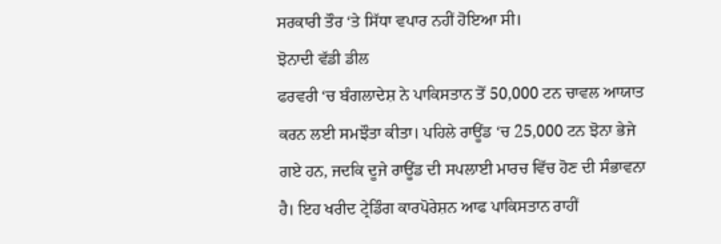ਸਰਕਾਰੀ ਤੌਰ ‘ਤੇ ਸਿੱਧਾ ਵਪਾਰ ਨਹੀਂ ਹੋਇਆ ਸੀ।
ਝੋਨਾਦੀ ਵੱਡੀ ਡੀਲ
ਫਰਵਰੀ ‘ਚ ਬੰਗਲਾਦੇਸ਼ ਨੇ ਪਾਕਿਸਤਾਨ ਤੋਂ 50,000 ਟਨ ਚਾਵਲ ਆਯਾਤ ਕਰਨ ਲਈ ਸਮਝੌਤਾ ਕੀਤਾ। ਪਹਿਲੇ ਰਾਊਂਡ ‘ਚ 25,000 ਟਨ ਝੋਨਾ ਭੇਜੇ ਗਏ ਹਨ, ਜਦਕਿ ਦੂਜੇ ਰਾਊਂਡ ਦੀ ਸਪਲਾਈ ਮਾਰਚ ਵਿੱਚ ਹੋਣ ਦੀ ਸੰਭਾਵਨਾ ਹੈ। ਇਹ ਖਰੀਦ ਟ੍ਰੇਡਿੰਗ ਕਾਰਪੋਰੇਸ਼ਨ ਆਫ ਪਾਕਿਸਤਾਨ ਰਾਹੀਂ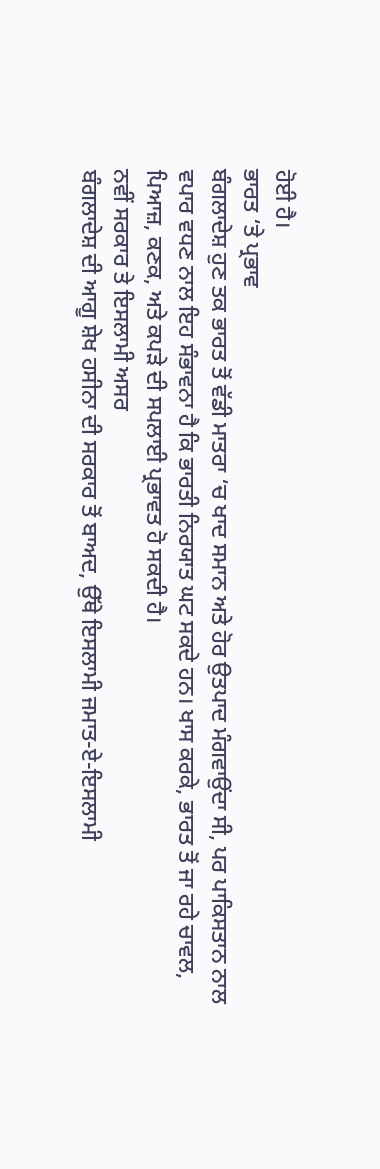ਹੋਈ ਹੈ।
ਭਾਰਤ ‘ਤੇ ਪ੍ਰਭਾਵ
ਬੰਗਲਾਦੇਸ਼ ਹੁਣ ਤਕ ਭਾਰਤ ਤੋਂ ਵੱਡੀ ਮਾਤਰਾ ‘ਚ ਖਾਦ ਸਮਾਨ ਅਤੇ ਹੋਰ ਉਤਪਾਦ ਮੰਗਵਾਉਂਦਾ ਸੀ, ਪਰ ਪਾਕਿਸਤਾਨ ਨਾਲ ਵਪਾਰ ਵਧਣ ਨਾਲ ਇਹ ਸੰਭਾਵਨਾ ਹੈ ਕਿ ਭਾਰਤੀ ਨਿਰਯਾਤ ਘਟ ਸਕਦੇ ਹਨ। ਖਾਸ ਕਰਕੇ, ਭਾਰਤ ਤੋਂ ਜਾ ਰਹੇ ਚਾਵਲ, ਪਿਆਜ਼, ਕਣਕ, ਅਤੇ ਕਪੜੇ ਦੀ ਸਪਲਾਈ ਪ੍ਰਭਾਵਤ ਹੋ ਸਕਦੀ ਹੈ।
ਨਵੀਂ ਸਰਕਾਰ ਤੇ ਇਸਲਾਮੀ ਅਸਰ
ਬੰਗਲਾਦੇਸ਼ ਦੀ ਆਗੂ ਸ਼ੇਖ ਹਸੀਨਾ ਦੀ ਸਰਕਾਰ ਤੋਂ ਬਾਅਦ, ਉੱਥੇ ਇਸਲਾਮੀ ਜਮਾਤ-ਏ-ਇਸਲਾਮੀ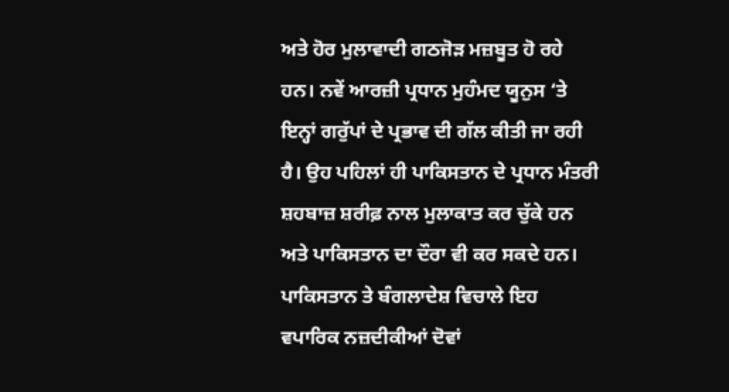ਅਤੇ ਹੋਰ ਮੁਲਾਵਾਦੀ ਗਠਜੋੜ ਮਜ਼ਬੂਤ ਹੋ ਰਹੇ ਹਨ। ਨਵੇਂ ਆਰਜ਼ੀ ਪ੍ਰਧਾਨ ਮੁਹੰਮਦ ਯੂਨੁਸ ‘ਤੇ ਇਨ੍ਹਾਂ ਗਰੁੱਪਾਂ ਦੇ ਪ੍ਰਭਾਵ ਦੀ ਗੱਲ ਕੀਤੀ ਜਾ ਰਹੀ ਹੈ। ਉਹ ਪਹਿਲਾਂ ਹੀ ਪਾਕਿਸਤਾਨ ਦੇ ਪ੍ਰਧਾਨ ਮੰਤਰੀ ਸ਼ਹਬਾਜ਼ ਸ਼ਰੀਫ਼ ਨਾਲ ਮੁਲਾਕਾਤ ਕਰ ਚੁੱਕੇ ਹਨ ਅਤੇ ਪਾਕਿਸਤਾਨ ਦਾ ਦੌਰਾ ਵੀ ਕਰ ਸਕਦੇ ਹਨ।
ਪਾਕਿਸਤਾਨ ਤੇ ਬੰਗਲਾਦੇਸ਼ ਵਿਚਾਲੇ ਇਹ ਵਪਾਰਿਕ ਨਜ਼ਦੀਕੀਆਂ ਦੋਵਾਂ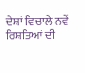ਦੇਸ਼ਾਂ ਵਿਚਾਲੇ ਨਵੇਂ ਰਿਸ਼ਤਿਆਂ ਦੀ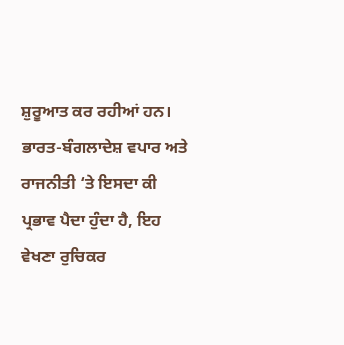ਸ਼ੁਰੂਆਤ ਕਰ ਰਹੀਆਂ ਹਨ। ਭਾਰਤ-ਬੰਗਲਾਦੇਸ਼ ਵਪਾਰ ਅਤੇ ਰਾਜਨੀਤੀ ‘ਤੇ ਇਸਦਾ ਕੀ ਪ੍ਰਭਾਵ ਪੈਦਾ ਹੁੰਦਾ ਹੈ, ਇਹ ਵੇਖਣਾ ਰੁਚਿਕਰ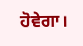ਹੋਵੇਗਾ।